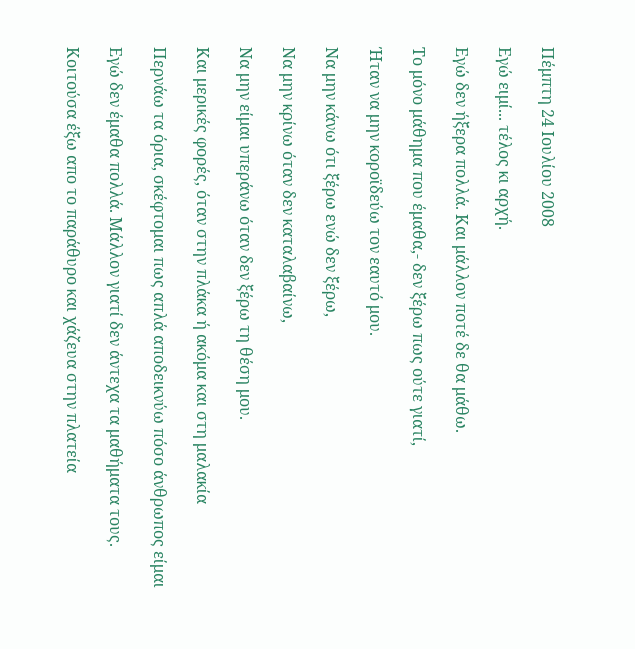Πέμπτη 24 Ιουλίου 2008

Εγώ ειμί... τέλος κι αρχή.

Εγώ δεν ήξερα πολλά. Και μάλλον ποτέ δε θα μάθω.

Το μόνο μάθημα που έμαθα,- δεν ξέρω πως ούτε γιατί,

Ήταν να μην κοροϊδεύω τον εαυτό μου.

Να μην κάνω ότι ξέρω ενώ δεν ξέρω,

Να μην κρίνω όταν δεν καταλαβαίνω,

Να μην είμαι υπεράνω όταν δεν ξέρω τη θέση μου.

Και μερικές φορές, όταν στην πλάκα ή ακόμα και στη μαλακία

Περνάω τα όρια, σκέφτομαι πως απλά αποδεικνύω πόσο άνθρωπος είμαι

Εγώ δεν έμαθα πολλά. Μάλλον γιατί δεν άντεχα τα μαθήματα τους.

Κοιτούσα έξω απο το παράθυρο και χάζευα στην πλατεία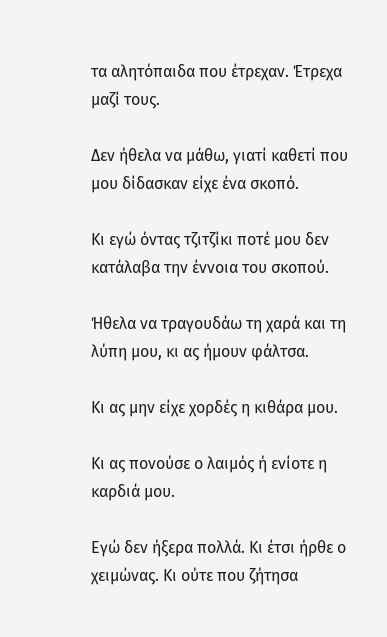τα αλητόπαιδα που έτρεχαν. Έτρεχα μαζί τους.

Δεν ήθελα να μάθω, γιατί καθετί που μου δίδασκαν είχε ένα σκοπό.

Κι εγώ όντας τζιτζίκι ποτέ μου δεν κατάλαβα την έννοια του σκοπού.

Ήθελα να τραγουδάω τη χαρά και τη λύπη μου, κι ας ήμουν φάλτσα.

Κι ας μην είχε χορδές η κιθάρα μου.

Κι ας πονούσε ο λαιμός ή ενίοτε η καρδιά μου.

Εγώ δεν ήξερα πολλά. Κι έτσι ήρθε ο χειμώνας. Κι ούτε που ζήτησα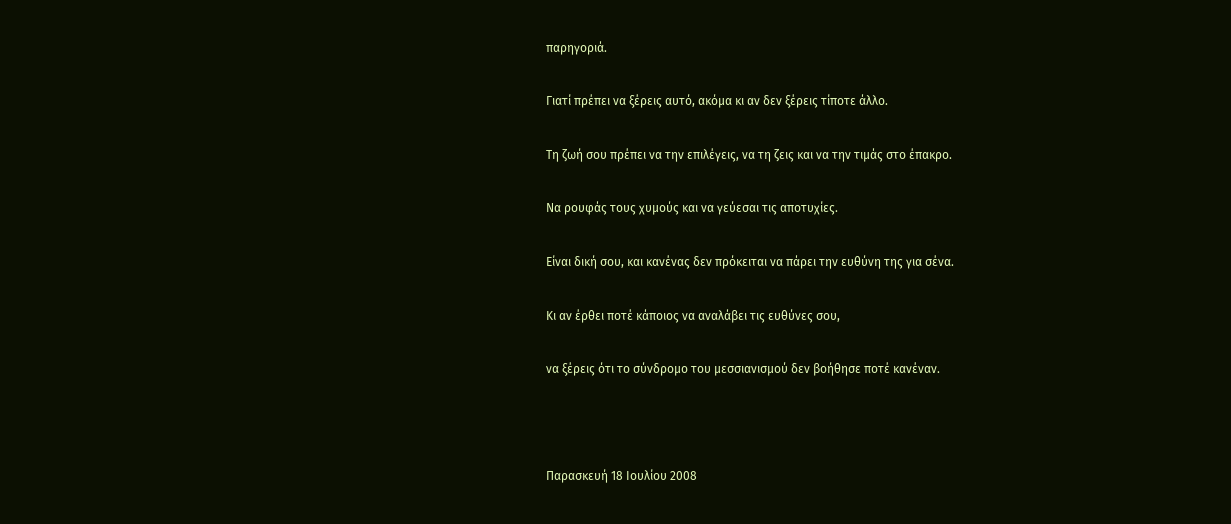παρηγοριά.

Γιατί πρέπει να ξέρεις αυτό, ακόμα κι αν δεν ξέρεις τίποτε άλλο.

Τη ζωή σου πρέπει να την επιλέγεις, να τη ζεις και να την τιμάς στο έπακρο.

Να ρουφάς τους χυμούς και να γεύεσαι τις αποτυχίες.

Είναι δική σου, και κανένας δεν πρόκειται να πάρει την ευθύνη της για σένα.

Κι αν έρθει ποτέ κάποιος να αναλάβει τις ευθύνες σου,

να ξέρεις ότι το σύνδρομο του μεσσιανισμού δεν βοήθησε ποτέ κανέναν.



Παρασκευή 18 Ιουλίου 2008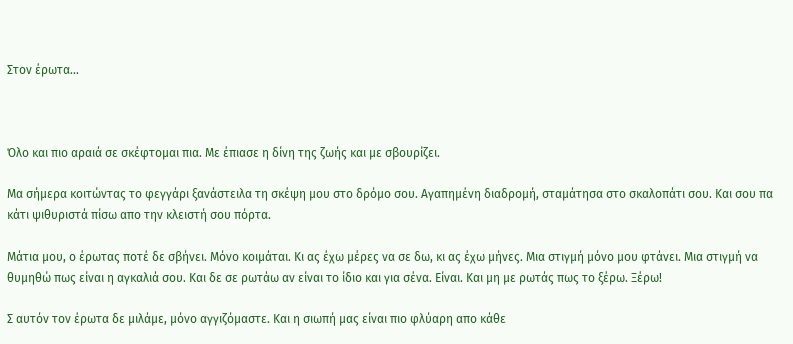Στον έρωτα...



Όλο και πιο αραιά σε σκέφτομαι πια. Με έπιασε η δίνη της ζωής και με σβουρίζει.

Μα σήμερα κοιτώντας το φεγγάρι ξανάστειλα τη σκέψη μου στο δρόμο σου. Αγαπημένη διαδρομή, σταμάτησα στο σκαλοπάτι σου. Και σου πα κάτι ψιθυριστά πίσω απο την κλειστή σου πόρτα.

Μάτια μου, ο έρωτας ποτέ δε σβήνει. Μόνο κοιμάται. Κι ας έχω μέρες να σε δω, κι ας έχω μήνες. Μια στιγμή μόνο μου φτάνει. Μια στιγμή να θυμηθώ πως είναι η αγκαλιά σου. Και δε σε ρωτάω αν είναι το ίδιο και για σένα. Είναι. Και μη με ρωτάς πως το ξέρω. Ξέρω!

Σ αυτόν τον έρωτα δε μιλάμε, μόνο αγγιζόμαστε. Και η σιωπή μας είναι πιο φλύαρη απο κάθε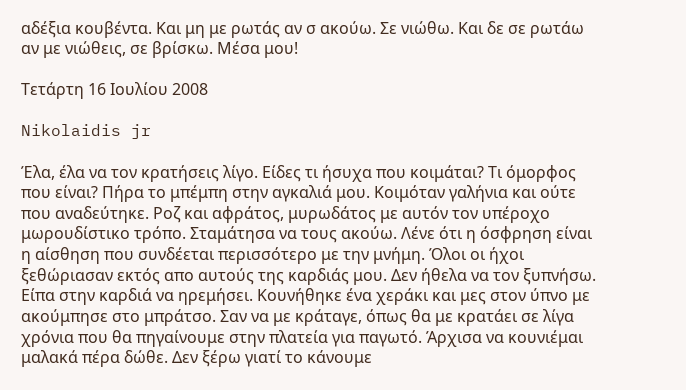αδέξια κουβέντα. Και μη με ρωτάς αν σ ακούω. Σε νιώθω. Και δε σε ρωτάω αν με νιώθεις, σε βρίσκω. Μέσα μου!

Τετάρτη 16 Ιουλίου 2008

Nikolaidis jr

Έλα, έλα να τον κρατήσεις λίγο. Είδες τι ήσυχα που κοιμάται? Τι όμορφος που είναι? Πήρα το μπέμπη στην αγκαλιά μου. Κοιμόταν γαλήνια και ούτε που αναδεύτηκε. Ροζ και αφράτος, μυρωδάτος με αυτόν τον υπέροχο μωρουδίστικο τρόπο. Σταμάτησα να τους ακούω. Λένε ότι η όσφρηση είναι η αίσθηση που συνδέεται περισσότερο με την μνήμη. Όλοι οι ήχοι ξεθώριασαν εκτός απο αυτούς της καρδιάς μου. Δεν ήθελα να τον ξυπνήσω. Είπα στην καρδιά να ηρεμήσει. Κουνήθηκε ένα χεράκι και μες στον ύπνο με ακούμπησε στο μπράτσο. Σαν να με κράταγε, όπως θα με κρατάει σε λίγα χρόνια που θα πηγαίνουμε στην πλατεία για παγωτό. Άρχισα να κουνιέμαι μαλακά πέρα δώθε. Δεν ξέρω γιατί το κάνουμε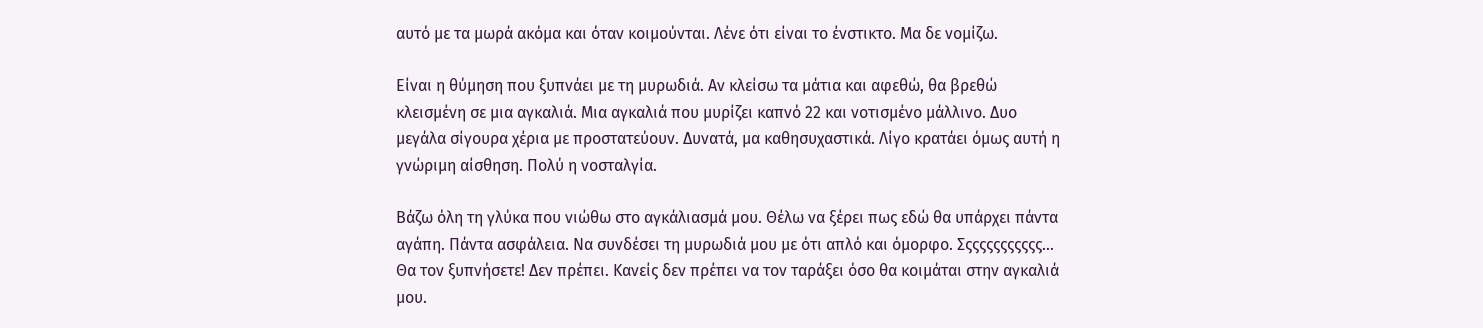αυτό με τα μωρά ακόμα και όταν κοιμούνται. Λένε ότι είναι το ένστικτο. Μα δε νομίζω.

Είναι η θύμηση που ξυπνάει με τη μυρωδιά. Αν κλείσω τα μάτια και αφεθώ, θα βρεθώ κλεισμένη σε μια αγκαλιά. Μια αγκαλιά που μυρίζει καπνό 22 και νοτισμένο μάλλινο. Δυο μεγάλα σίγουρα χέρια με προστατεύουν. Δυνατά, μα καθησυχαστικά. Λίγο κρατάει όμως αυτή η γνώριμη αίσθηση. Πολύ η νοσταλγία.

Βάζω όλη τη γλύκα που νιώθω στο αγκάλιασμά μου. Θέλω να ξέρει πως εδώ θα υπάρχει πάντα αγάπη. Πάντα ασφάλεια. Να συνδέσει τη μυρωδιά μου με ότι απλό και όμορφο. Σςςςςςςςςςςς... Θα τον ξυπνήσετε! Δεν πρέπει. Κανείς δεν πρέπει να τον ταράξει όσο θα κοιμάται στην αγκαλιά μου.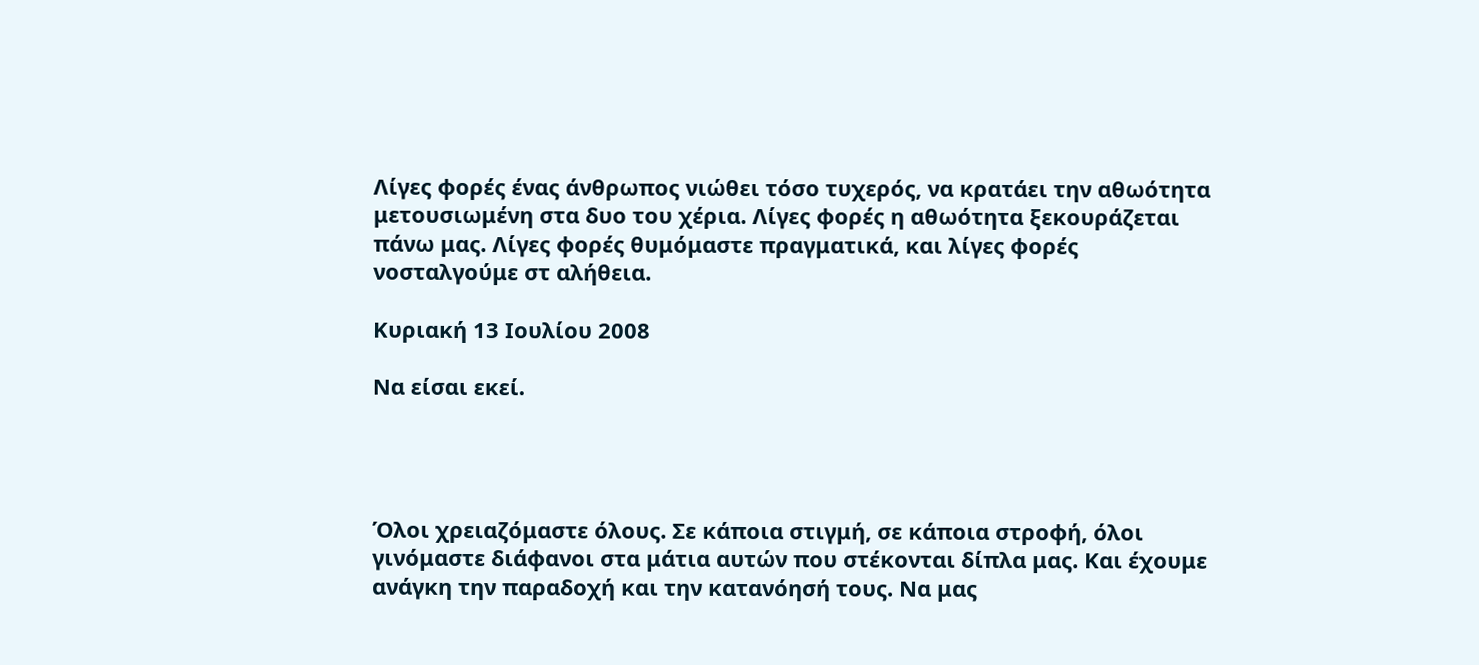Λίγες φορές ένας άνθρωπος νιώθει τόσο τυχερός, να κρατάει την αθωότητα μετουσιωμένη στα δυο του χέρια. Λίγες φορές η αθωότητα ξεκουράζεται πάνω μας. Λίγες φορές θυμόμαστε πραγματικά, και λίγες φορές νοσταλγούμε στ αλήθεια.

Κυριακή 13 Ιουλίου 2008

Nα είσαι εκεί.




Όλοι χρειαζόμαστε όλους. Σε κάποια στιγμή, σε κάποια στροφή, όλοι γινόμαστε διάφανοι στα μάτια αυτών που στέκονται δίπλα μας. Και έχουμε ανάγκη την παραδοχή και την κατανόησή τους. Να μας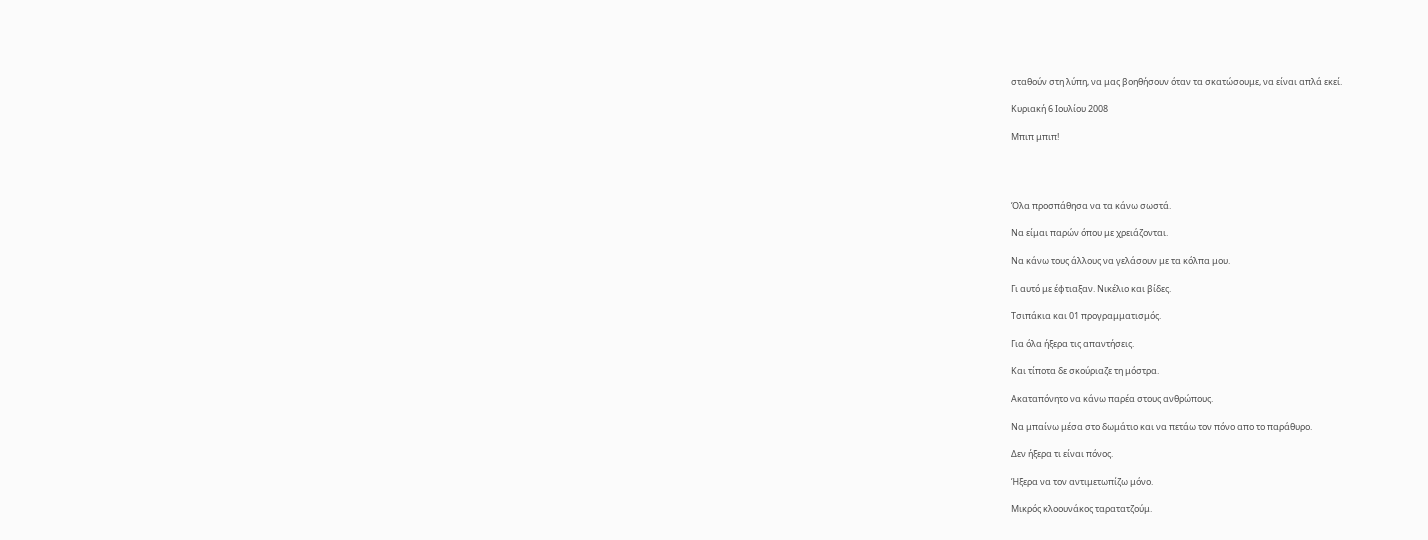σταθούν στη λύπη, να μας βοηθήσουν όταν τα σκατώσουμε, να είναι απλά εκεί.

Κυριακή 6 Ιουλίου 2008

Μπιπ μπιπ!




Όλα προσπάθησα να τα κάνω σωστά.

Να είμαι παρών όπου με χρειάζονται.

Να κάνω τους άλλους να γελάσουν με τα κόλπα μου.

Γι αυτό με έφτιαξαν. Νικέλιο και βίδες.

Τσιπάκια και 01 προγραμματισμός.

Για όλα ήξερα τις απαντήσεις.

Και τίποτα δε σκούριαζε τη μόστρα.

Ακαταπόνητο να κάνω παρέα στους ανθρώπους.

Να μπαίνω μέσα στο δωμάτιο και να πετάω τον πόνο απο το παράθυρο.

Δεν ήξερα τι είναι πόνος.

Ήξερα να τον αντιμετωπίζω μόνο.

Μικρός κλοουνάκος ταρατατζούμ.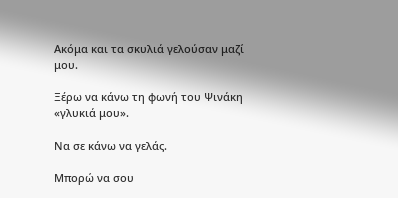Ακόμα και τα σκυλιά γελούσαν μαζί μου.

Ξέρω να κάνω τη φωνή του Ψινάκη «γλυκιά μου».

Να σε κάνω να γελάς.

Μπορώ να σου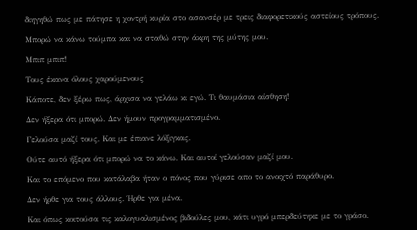διηγηθώ πως με πάτησε η χοντρή κυρία στο ασανσέρ με τρεις διαφορετικούς αστείους τρόπους.

Μπορώ να κάνω τούμπα και να σταθώ στην άκρη της μύτης μου.

Μπιπ μπιπ!

Τους έκανα όλους χαρούμενους

Κάποτε, δεν ξέρω πως, άρχισα να γελάω κι εγώ. Τι θαυμάσια αίσθηση!

Δεν ήξερα ότι μπορώ. Δεν ήμουν προγραμματισμένο.

Γελούσα μαζί τους. Και με έπιανε λόξιγκας.

Ούτε αυτό ήξερα ότι μπορώ να το κάνω. Και αυτοί γελούσαν μαζί μου.

Και το επόμενο που κατάλαβα ήταν ο πόνος που γύρισε απο το ανοιχτό παράθυρο.

Δεν ήρθε για τους άλλους. Ήρθε για μένα.

Και όπως κοιτούσα τις καλογυαλισμένος βιδούλες μου, κάτι υγρό μπερδεύτηκε με το γράσο.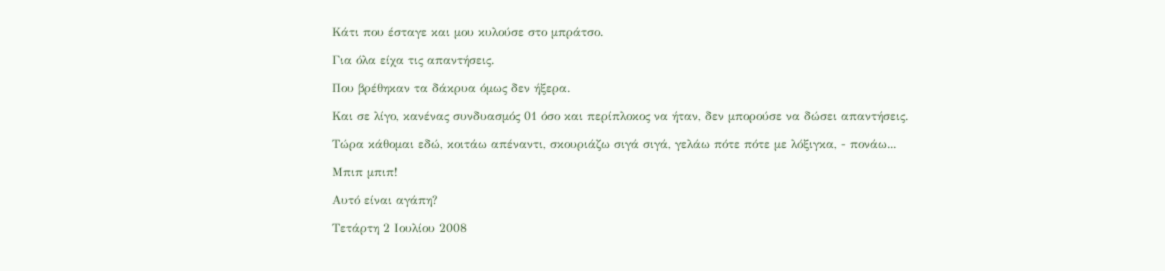Κάτι που έσταγε και μου κυλούσε στο μπράτσο.

Για όλα είχα τις απαντήσεις.

Που βρέθηκαν τα δάκρυα όμως δεν ήξερα.

Και σε λίγο, κανένας συνδυασμός 01 όσο και περίπλοκος να ήταν, δεν μπορούσε να δώσει απαντήσεις.

Τώρα κάθομαι εδώ, κοιτάω απέναντι, σκουριάζω σιγά σιγά, γελάω πότε πότε με λόξιγκα, - πονάω...

Μπιπ μπιπ!

Αυτό είναι αγάπη?

Τετάρτη 2 Ιουλίου 2008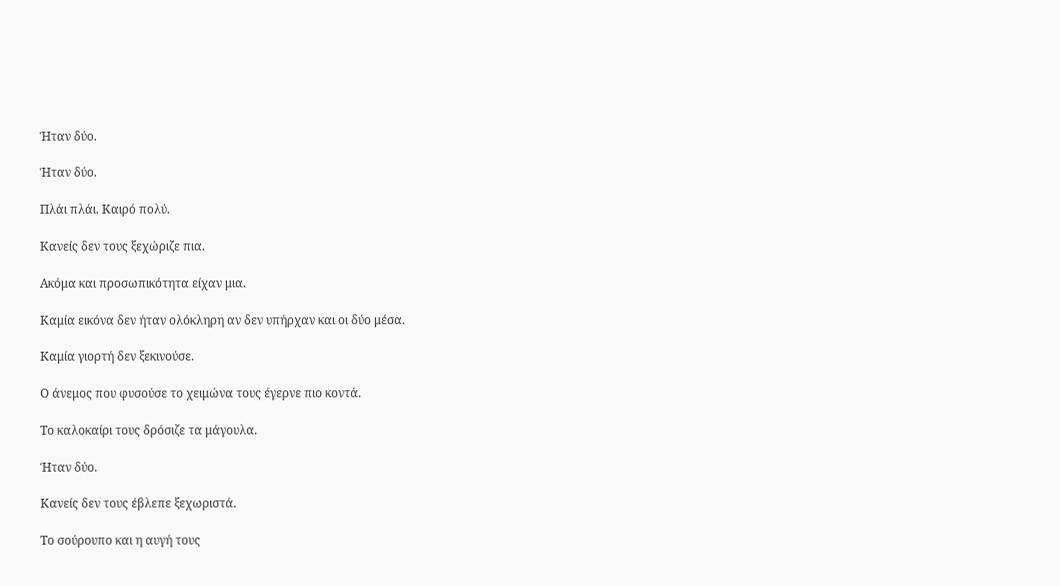Ήταν δύο.

Ήταν δύο.

Πλάι πλάι. Καιρό πολύ.

Κανείς δεν τους ξεχώριζε πια.

Ακόμα και προσωπικότητα είχαν μια.

Καμία εικόνα δεν ήταν ολόκληρη αν δεν υπήρχαν και οι δύο μέσα.

Καμία γιορτή δεν ξεκινούσε.

Ο άνεμος που φυσούσε το χειμώνα τους έγερνε πιο κοντά.

Το καλοκαίρι τους δρόσιζε τα μάγουλα.

Ήταν δύο.

Κανείς δεν τους έβλεπε ξεχωριστά.

Το σούρουπο και η αυγή τους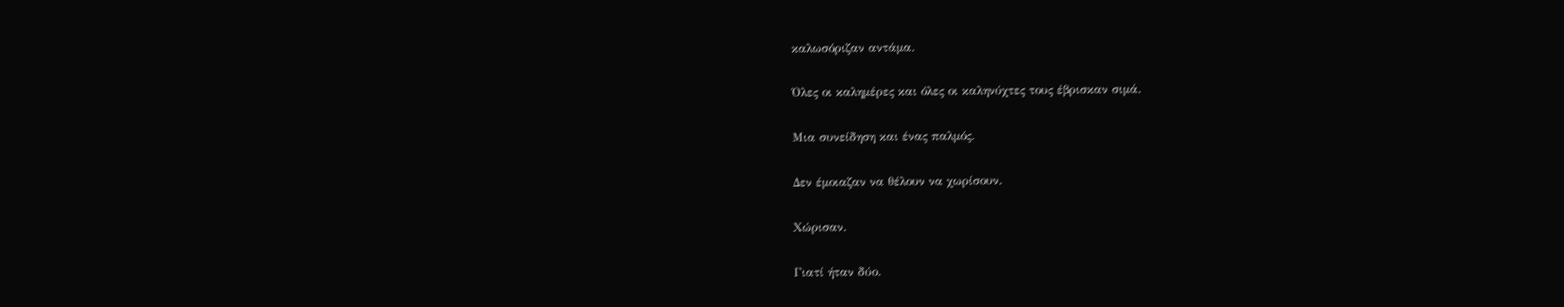καλωσόριζαν αντάμα.

Όλες οι καλημέρες και όλες οι καληνύχτες τους έβρισκαν σιμά.

Μια συνείδηση και ένας παλμός.

Δεν έμοιαζαν να θέλουν να χωρίσουν.

Χώρισαν.

Γιατί ήταν δύο.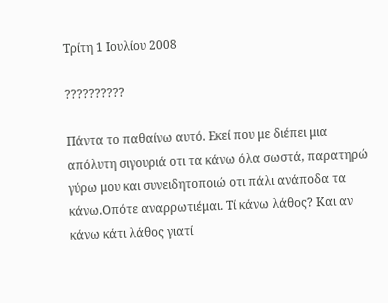Τρίτη 1 Ιουλίου 2008

??????????

Πάντα το παθαίνω αυτό. Εκεί που με διέπει μια απόλυτη σιγουριά οτι τα κάνω όλα σωστά, παρατηρώ γύρω μου και συνειδητοποιώ οτι πάλι ανάποδα τα κάνω.Οπότε αναρρωτιέμαι. Τί κάνω λάθος? Και αν κάνω κάτι λάθος γιατί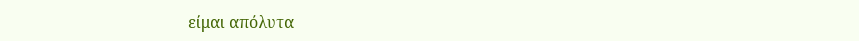είμαι απόλυτα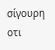σίγουρη οτι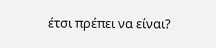έτσι πρέπει να είναι?